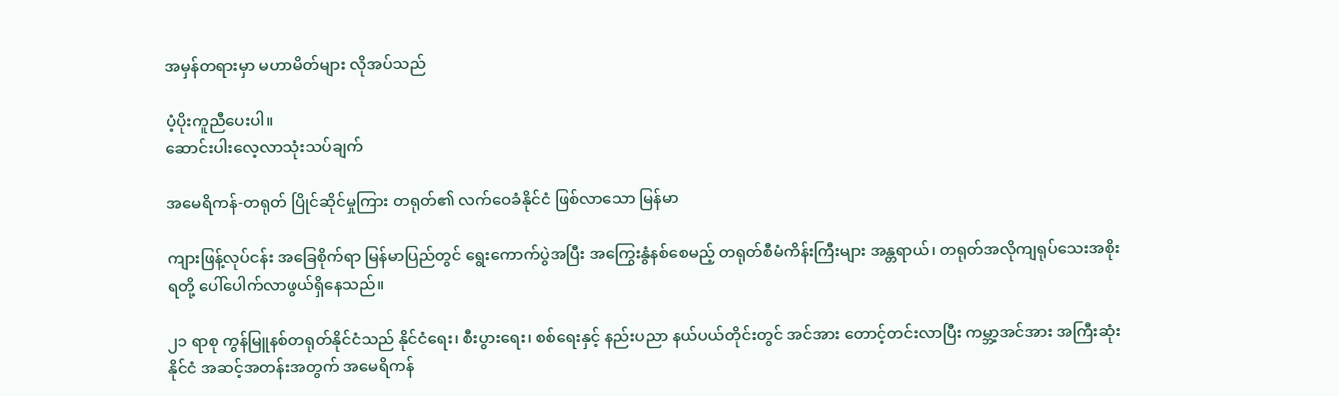အမှန်တရားမှာ မဟာမိတ်များ လိုအပ်သည်

ပံ့ပိုးကူညီပေးပါ။
ဆောင်းပါးလေ့လာသုံးသပ်ချက်

အမေရိကန်-တရုတ် ပြိုင်ဆိုင်မှုကြား တရုတ်၏ လက်ဝေခံနိုင်ငံ ဖြစ်လာသော မြန်မာ

ကျားဖြန့်လုပ်ငန်း အခြေစိုက်ရာ မြန်မာပြည်တွင် ရွေးကောက်ပွဲအပြီး အကြွေးနွံနစ်စေမည့် တရုတ်စီမံကိန်းကြီးများ အန္တရာယ်၊ တရုတ်အလိုကျရုပ်သေးအစိုးရတို့ ပေါ်ပေါက်လာဖွယ်ရှိနေသည်။

၂၁ ရာစု ကွန်မြူနစ်တရုတ်နိုင်ငံသည် နိုင်ငံရေး၊ စီးပွားရေး၊ စစ်ရေးနှင့် နည်းပညာ နယ်ပယ်တိုင်းတွင် အင်အား တောင့်တင်းလာပြီး ကမ္ဘာ့အင်အား အကြီးဆုံးနိုင်ငံ အဆင့်အတန်းအတွက် အမေရိကန်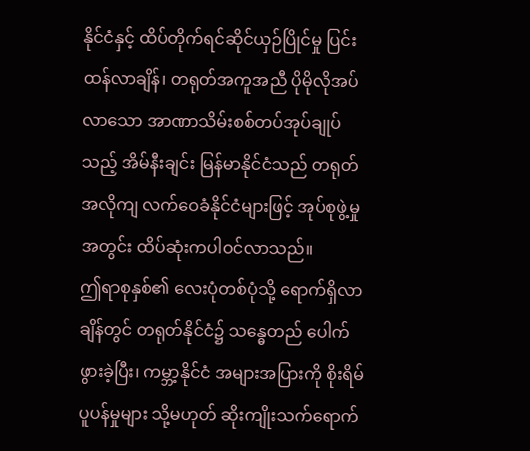နိုင်ငံနှင့် ထိပ်တိုက်ရင်ဆိုင်ယှဉ်ပြိုင်မှု ပြင်းထန်လာချိန်၊ တရုတ်အကူအညီ ပိုမိုလိုအပ်လာသော အာဏာသိမ်းစစ်တပ်အုပ်ချုပ်သည့် အိမ်နီးချင်း မြန်မာနိုင်ငံသည် တရုတ်အလိုကျ လက်ဝေခံနိုင်ငံများဖြင့် အုပ်စုဖွဲ့မှုအတွင်း ထိပ်ဆုံးကပါဝင်လာသည်။
ဤရာစုနှစ်၏ လေးပုံတစ်ပုံသို့ ရောက်ရှိလာချိန်တွင် တရုတ်နိုင်ငံ၌ သန္ဓေတည် ပေါက်ဖွားခဲ့ပြီး၊ ကမ္ဘာ့နိုင်ငံ အများအပြားကို စိုးရိမ်ပူပန်မှုများ သို့မဟုတ် ဆိုးကျိုးသက်ရောက်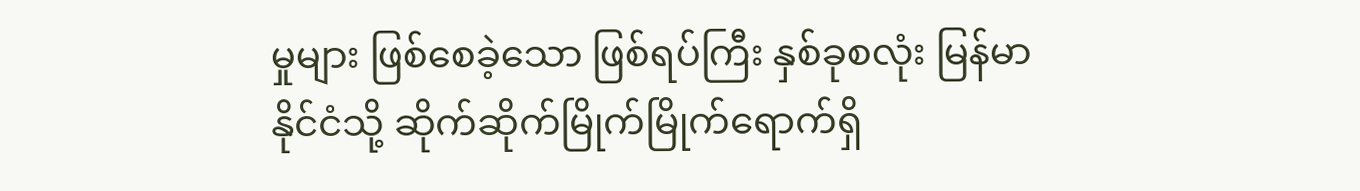မှုများ ဖြစ်စေခဲ့သော ဖြစ်ရပ်ကြီး နှစ်ခုစလုံး မြန်မာနိုင်ငံသို့ ဆိုက်ဆိုက်မြိုက်မြိုက်ရောက်ရှိ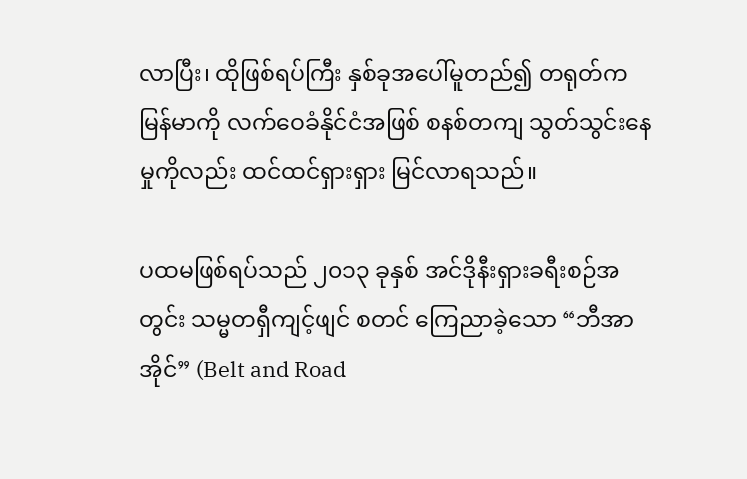လာပြီး၊ ထိုဖြစ်ရပ်ကြီး နှစ်ခုအပေါ်မူတည်၍ တရုတ်က မြန်မာကို လက်ဝေခံနိုင်ငံအဖြစ် စနစ်တကျ သွတ်သွင်းနေမှုကိုလည်း ထင်ထင်ရှားရှား မြင်လာရသည်။

ပထမဖြစ်ရပ်သည် ၂၀၁၃ ခုနှစ် အင်ဒိုနီးရှားခရီးစဉ်အတွင်း သမ္မတရှီကျင့်ဖျင် စတင် ကြေညာခဲ့သော “ဘီအာအိုင်” (Belt and Road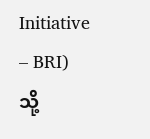Initiative – BRI) သို့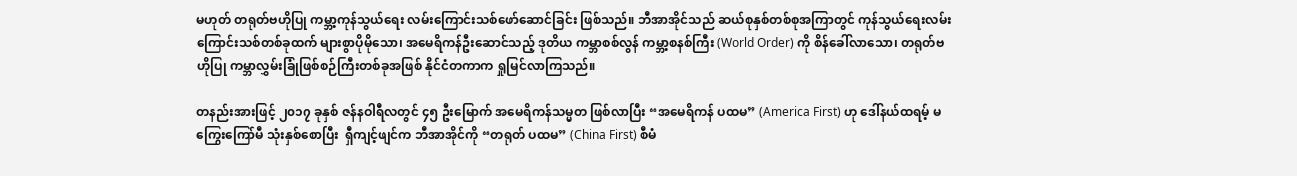မဟုတ် တရုတ်ဗဟိုပြု ကမ္ဘာ့ကုန်သွယ်ရေး လမ်းကြောင်းသစ်ဖော်ဆောင်ခြင်း ဖြစ်သည်။ ဘီအာအိုင်သည် ဆယ်စုနှစ်တစ်စုအကြာတွင် ကုန်သွယ်ရေးလမ်းကြောင်းသစ်တစ်ခုထက် များစွာပိုမိုသော၊ အမေရိကန်ဦးဆောင်သည့် ဒုတိယ ကမ္ဘာစစ်လွန် ကမ္ဘာ့စနစ်ကြီး (World Order) ကို စိန်ခေါ်လာသော၊ တရုတ်ဗဟိုပြု ကမ္ဘာလွှမ်းခြုံဖြစ်စဉ်ကြီးတစ်ခုအဖြစ် နိုင်ငံတကာက ရှုမြင်လာကြသည်။

တနည်းအားဖြင့် ၂၀၁၇ ခုနှစ် ဇန်နဝါရီလတွင် ၄၅ ဦးမြောက် အမေရိကန်သမ္မတ ဖြစ်လာပြီး “အမေရိကန် ပထမ” (America First) ဟု ဒေါ်နယ်ထရမ့် မကြွေးကြော်မီ သုံးနှစ်စောပြီး  ရှီကျင့်ဖျင်က ဘီအာအိုင်ကို “တရုတ် ပထမ” (China First) စီမံ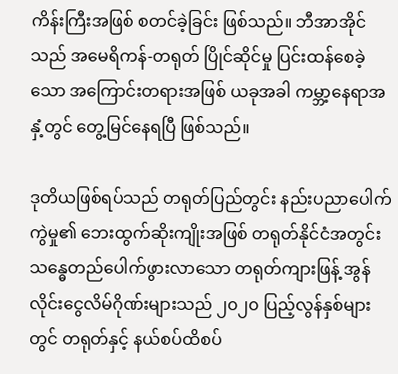ကိန်းကြီးအဖြစ် စတင်ခဲ့ခြင်း ဖြစ်သည်။ ဘီအာအိုင်သည် အမေရိကန်-တရုတ် ပြိုင်ဆိုင်မှု ပြင်းထန်စေခဲ့သော အကြောင်းတရားအဖြစ် ယခုအခါ ကမ္ဘာ့နေရာအနှံ့တွင် တွေ့မြင်နေရပြီ ဖြစ်သည်။

ဒုတိယဖြစ်ရပ်သည် တရုတ်ပြည်တွင်း နည်းပညာပေါက်ကွဲမှု၏ ဘေးထွက်ဆိုးကျိုးအဖြစ် တရုတ်နိုင်ငံအတွင်း သန္ဓေတည်ပေါက်ဖွားလာသော တရုတ်ကျားဖြန့် အွန်လိုင်းငွေလိမ်ဂိုဏ်းများသည် ၂၀၂၀ ပြည့်လွန်နှစ်များတွင် တရုတ်နှင့် နယ်စပ်ထိစပ်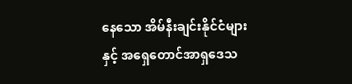နေသော အိမ်နီးချင်းနိုင်ငံများနှင့် အရှေတောင်အာရှဒေသ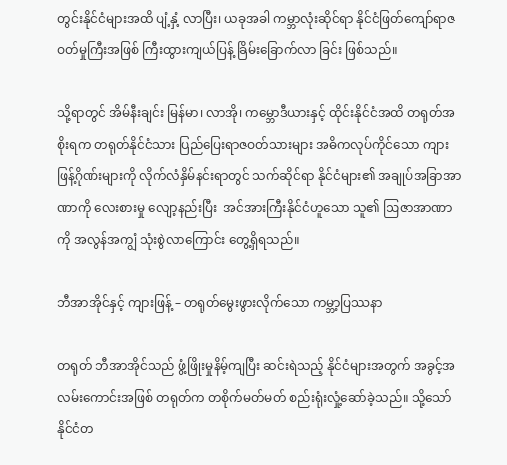တွင်းနိုင်ငံများအထိ ပျံ့နှံ့ လာပြီး၊ ယခုအခါ ကမ္ဘာလုံးဆိုင်ရာ နိုင်ငံဖြတ်ကျော်ရာဇဝတ်မှုကြီးအဖြစ် ကြီးထွားကျယ်ပြန့် ခြိမ်းခြောက်လာ ခြင်း ဖြစ်သည်။

သို့ရာတွင် အိမ်နီးချင်း မြန်မာ၊ လာအို၊ ကမ္ဘောဒီယားနှင့် ထိုင်းနိုင်ငံအထိ တရုတ်အစိုးရက တရုတ်နိုင်ငံသား ပြည်ပြေးရာဇဝတ်သားများ အဓိကလုပ်ကိုင်သော ကျားဖြန့်ဂိုဏ်းများကို လိုက်လံနှိမ်နင်းရာတွင် သက်ဆိုင်ရာ နိုင်ငံများ၏ အချုပ်အခြာအာဏာကို လေးစားမှု လျော့နည်းပြီး  အင်အားကြီးနိုင်ငံဟူသော သူ၏ ဩဇာအာဏာကို အလွန်အကျွံ သုံးစွဲလာကြောင်း တွေ့ရှိရသည်။

ဘီအာအိုင်နှင့် ကျားဖြန့် – တရုတ်မွေးဖွားလိုက်သော ကမ္ဘာ့ပြဿနာ

တရုတ် ဘီအာအိုင်သည် ဖွံ့ဖြိုးမှုနိမ့်ကျပြီး ဆင်းရဲသည့် နိုင်ငံများအတွက် အခွင့်အလမ်းကောင်းအဖြစ် တရုတ်က တစိုက်မတ်မတ် စည်းရုံးလှုံ့ဆော်ခဲ့သည်။ သို့သော် နိုင်ငံတ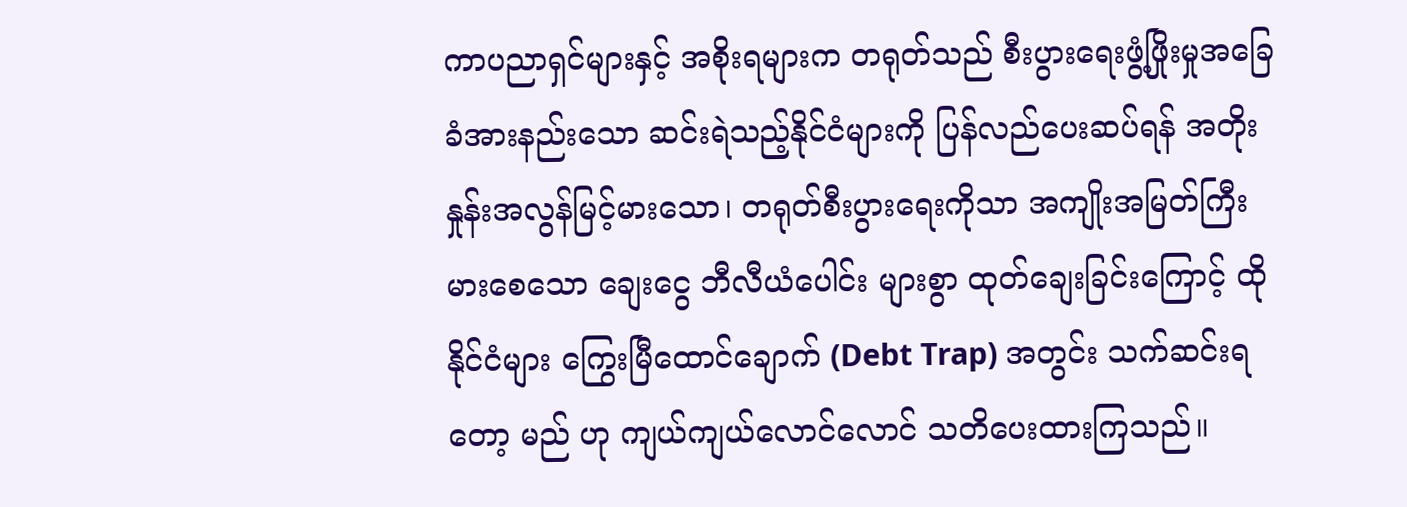ကာပညာရှင်များနှင့် အစိုးရများက တရုတ်သည် စီးပွားရေးဖွံ့ဖြိုးမှုအခြေခံအားနည်းသော ဆင်းရဲသည့်နိုင်ငံများကို ပြန်လည်ပေးဆပ်ရန် အတိုးနှုန်းအလွန်မြင့်မားသော၊ တရုတ်စီးပွားရေးကိုသာ အကျိုးအမြတ်ကြီးမားစေသော ချေးငွေ ဘီလီယံပေါင်း များစွာ ထုတ်ချေးခြင်းကြောင့် ထိုနိုင်ငံများ ကြွေးမြီထောင်ချောက် (Debt Trap) အတွင်း သက်ဆင်းရတော့ မည် ဟု ကျယ်ကျယ်လောင်လောင် သတိပေးထားကြသည်။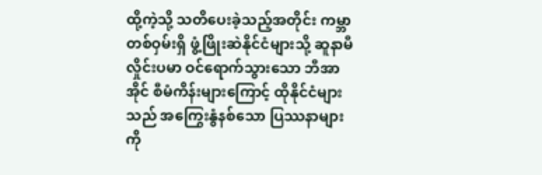ထို့ကဲ့သို့ သတိပေးခဲ့သည့်အတိုင်း ကမ္ဘာတစ်ဝှမ်းရှိ ဖွံ့ဖြိုးဆဲနိုင်ငံများသို့ ဆူနာမီလှိုင်းပမာ ဝင်ရောက်သွားသော ဘီအာအိုင် စီမံကိန်းများကြောင့် ထိုနိုင်ငံများသည် အကြွေးနွံနစ်သော ပြဿနာများကို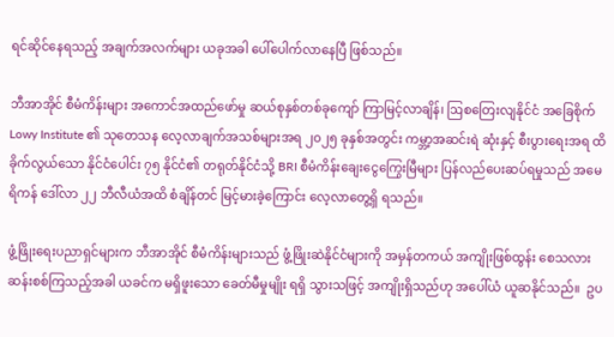ရင်ဆိုင်နေရသည့် အချက်အလက်များ ယခုအခါ ပေါ်ပေါက်လာနေပြီ ဖြစ်သည်။

ဘီအာအိုင် စီမံကိန်းများ အကောင်အထည်ဖော်မှု ဆယ်စုနှစ်တစ်ခုကျော် ကြာမြင့်လာချိန်၊ ဩစတြေးလျနိုင်ငံ အခြေစိုက် Lowy Institute ၏ သုတေသန လေ့လာချက်အသစ်များအရ ၂၀၂၅ ခုနှစ်အတွင်း ကမ္ဘာ့အဆင်းရဲ ဆုံးနှင့် စီးပွားရေးအရ ထိခိုက်လွယ်သော နိုင်ငံပေါင်း ၇၅ နိုင်ငံ၏ တရုတ်နိုင်ငံသို့ BRI စီမံကိန်းချေးငွေကြွေးမြီများ ပြန်လည်ပေးဆပ်ရမှုသည် အမေရိကန် ဒေါ်လာ ၂၂ ဘီလီယံအထိ စံချိန်တင် မြင့်မားခဲ့ကြောင်း လေ့လာတွေ့ရှိ ရသည်။

ဖွံ့ဖြိုးရေးပညာရှင်များက ဘီအာအိုင် စီမံကိန်းများသည် ဖွံ့ဖြိုးဆဲနိုင်ငံများကို အမှန်တကယ် အကျိုးဖြစ်ထွန်း စေသလား ဆန်းစစ်ကြသည့်အခါ ယခင်က မရှိဖူးသော ခေတ်မီမှုမျိုး ရရှိ သွားသဖြင့် အကျိုးရှိသည်ဟု အပေါ်ယံ ယူဆနိုင်သည်။  ဥပ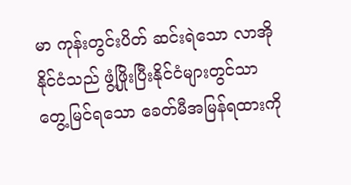မာ ကုန်းတွင်းပိတ် ဆင်းရဲသော လာအိုနိုင်ငံသည် ဖွံ့ဖြိုးပြီးနိုင်ငံများတွင်သာ တွေ့မြင်ရသော ခေတ်မီအမြန်ရထားကို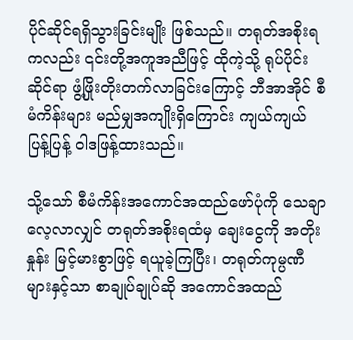ပိုင်ဆိုင်ရရှိသွားခြင်းမျိုး ဖြစ်သည်။ တရုတ်အစိုးရကလည်း ၎င်းတို့အကူအညီဖြင့် ထိုကဲ့သို့ ရုပ်ပိုင်းဆိုင်ရာ ဖွံ့ဖြိုးတိုးတက်လာခြင်းကြောင့် ဘီအာအိုင် စီမံကိန်းများ မည်မျှအကျိုးရှိကြောင်း ကျယ်ကျယ် ပြန့်ပြန့် ဝါဒဖြန့်ထားသည်။

သို့သော် စီမံကိန်းအကောင်အထည်ဖော်ပုံကို သေချာလေ့လာလျှင် တရုတ်အစိုးရထံမှ ချေးငွေကို အတိုးနှုန်း မြင့်မားစွာဖြင့် ရယူခဲ့ကြပြီး၊ တရုတ်ကုမ္ပဏီများနှင့်သာ စာချုပ်ချုပ်ဆို အကောင်အထည်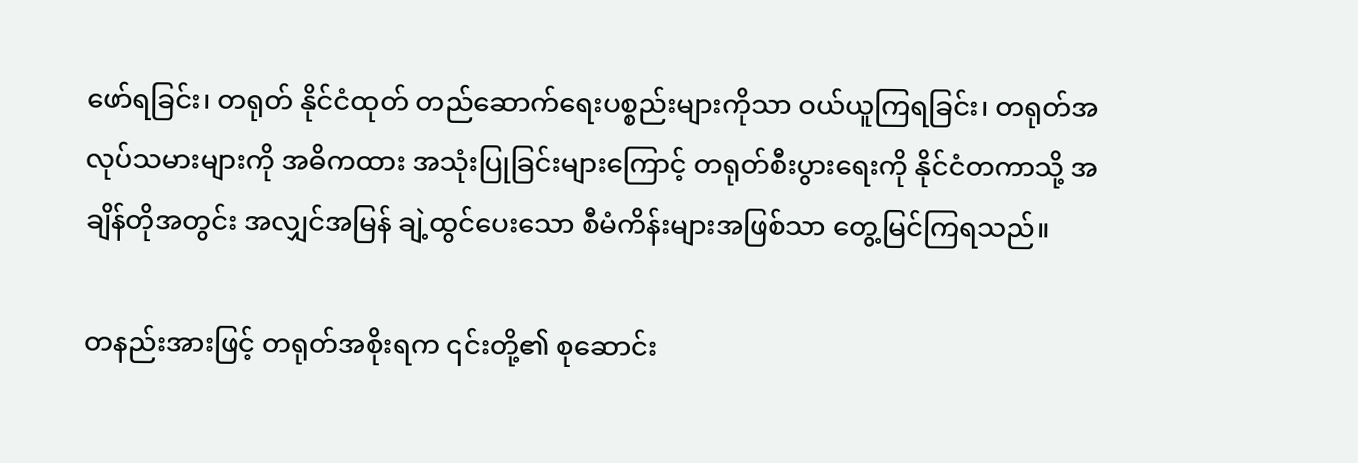ဖော်ရခြင်း၊ တရုတ် နိုင်ငံထုတ် တည်ဆောက်ရေးပစ္စည်းများကိုသာ ဝယ်ယူကြရခြင်း၊ တရုတ်အလုပ်သမားများကို အဓိကထား အသုံးပြုခြင်းများကြောင့် တရုတ်စီးပွားရေးကို နိုင်ငံတကာသို့ အချိန်တိုအတွင်း အလျှင်အမြန် ချဲ့ထွင်ပေးသော စီမံကိန်းများအဖြစ်သာ တွေ့မြင်ကြရသည်။

တနည်းအားဖြင့် တရုတ်အစိုးရက ၎င်းတို့၏ စုဆောင်း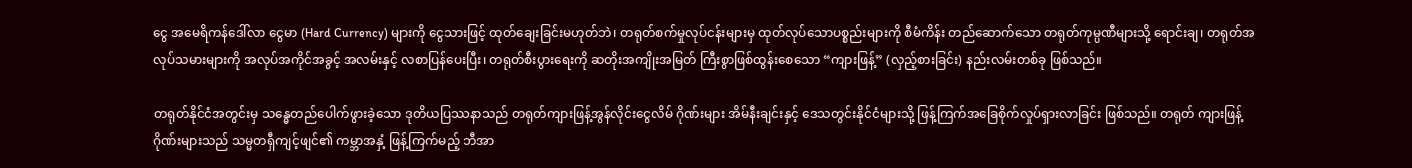ငွေ အမေရိကန်ဒေါ်လာ ငွေမာ (Hard Currency) များကို ငွေသားဖြင့် ထုတ်ချေးခြင်းမဟုတ်ဘဲ၊ တရုတ်စက်မှုလုပ်ငန်းများမှ ထုတ်လုပ်သောပစ္စည်းများကို စီမံကိန်း တည်ဆောက်သော တရုတ်ကုမ္ပဏီများသို့ ရောင်းချ၊ တရုတ်အလုပ်သမားများကို အလုပ်အကိုင်အခွင့် အလမ်းနှင့် လစာပြန်ပေးပြီး၊ တရုတ်စီးပွားရေးကို ဆတိုးအကျိုးအမြတ် ကြီးစွာဖြစ်ထွန်းစေသော “ကျားဖြန့်” (လှည့်စားခြင်း) နည်းလမ်းတစ်ခု ဖြစ်သည်။

တရုတ်နိုင်ငံအတွင်းမှ သန္ဓေတည်ပေါက်ဖွားခဲ့သော ဒုတိယပြဿနာသည် တရုတ်ကျားဖြန့်အွန်လိုင်းငွေလိမ် ဂိုဏ်းများ အိမ်နီးချင်းနှင့် ဒေသတွင်းနိုင်ငံများသို့ ဖြန့်ကြက်အခြေစိုက်လှုပ်ရှားလာခြင်း ဖြစ်သည်။ တရုတ် ကျားဖြန့်ဂိုဏ်းများသည် သမ္မတရှီကျင့်ဖျင်၏ ကမ္ဘာအနှံ့ ဖြန့်ကြက်မည့် ဘီအာ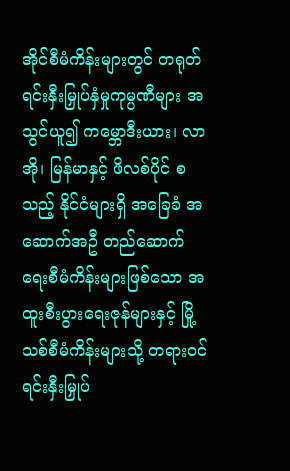အိုင်စီမံကိန်းများတွင် တရုတ် ရင်းနှီးမြှုပ်နှံမှုကုမ္ပဏီများ အသွင်ယူ၍ ကမ္ဘောဒီးယား၊ လာအို၊ မြန်မာနှင့် ဖိလစ်ပိုင် စသည့် နိုင်ငံများရှိ အခြေခံ အဆောက်အဦ တည်ဆောက်ရေးစီမံကိန်းများဖြစ်သော အထူးစီးပွားရေးဇုန်များနှင့် မြို့သစ်စီမံကိန်းများသို့ တရားဝင် ရင်းနှီးမြှုပ်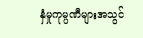နှံမှုကုမ္ပဏီများအသွင်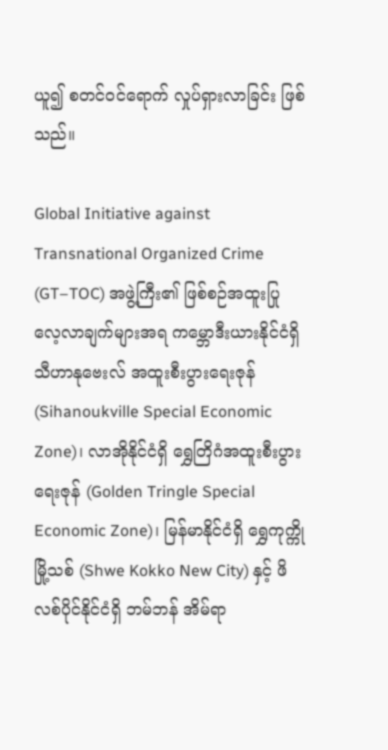ယူ၍ စတင်ဝင်ရောက် လှုပ်ရှားလာခြင်း ဖြစ်သည်။

Global Initiative against Transnational Organized Crime (GT–TOC) အဖွဲ့ကြီး၏ ဖြစ်စဉ်အထူးပြု လေ့လာချက်များအရ ကမ္ဘောဒီးယားနိုင်ငံရှိ သီဟာနုဗေးလ် အထူးစီးပွားရေးဇုန် (Sihanoukville Special Economic Zone)၊ လာအိုနိုင်ငံရှိ ရွှေတြိဂံအထူးစီးပွားရေးဇုန် (Golden Tringle Special Economic Zone)၊ မြန်မာနိုင်ငံရှိ ရွှေကုက္ကိုမြို့သစ် (Shwe Kokko New City) နှင့် ဖိလစ်ပိုင်နိုင်ငံရှိ ဘမ်ဘန် အိမ်ရာ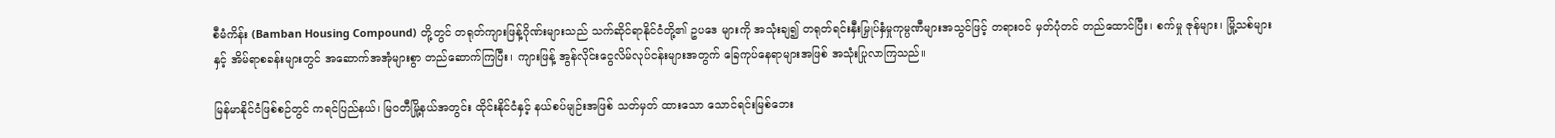စီမံကိန်း (Bamban Housing Compound) တို့တွင် တရုတ်ကျားဖြန့်ဂိုဏ်းများသည် သက်ဆိုင်ရာနိုင်ငံတို့၏ ဥပဒေ များကို အသုံးချ၍ တရုတ်ရင်းနှီးမြှုပ်နှံမှုကုမ္ပဏီများအသွင်ဖြင့် တရားဝင် မှတ်ပုံတင် တည်ထောင်ပြီး၊ စက်မှု ဇုန်များ၊ မြို့သစ်များနှင့် အိမ်ရာစခန်းများတွင် အဆောက်အအုံများစွာ တည်ဆောက်ကြပြီး၊ ကျားဖြန့် အွန်လိုင်းငွေလိမ်လုပ်ငန်းများအတွက် ခြေကုပ်နေရာများအဖြစ် အသုံးပြုလာကြသည်။

မြန်မာနိုင်ငံဖြစ်စဉ်တွင် ကရင်ပြည်နယ်၊ မြဝတီမြို့နယ်အတွင်း ထိုင်းနိုင်ငံနှင့် နယ်စပ်မျဉ်းအဖြစ် သတ်မှတ် ထားသော သောင်ရင်းမြစ်ဘေး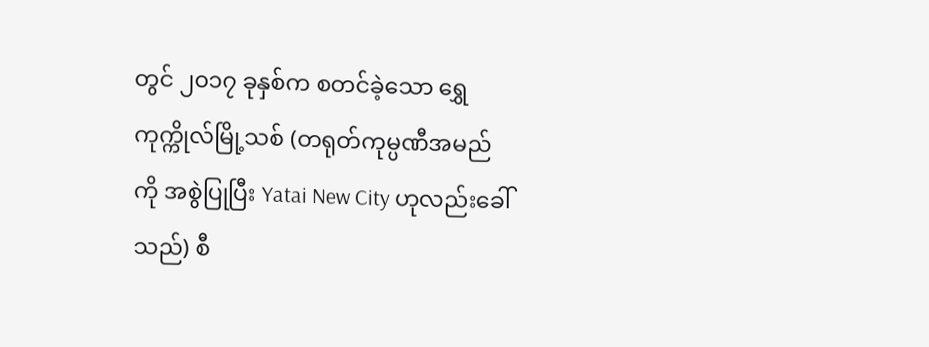တွင် ၂၀၁၇ ခုနှစ်က စတင်ခဲ့သော ရွှေကုက္ကိုလ်မြို့သစ် (တရုတ်ကုမ္ပဏီအမည် ကို အစွဲပြုပြီး Yatai New City ဟုလည်းခေါ်သည်) စီ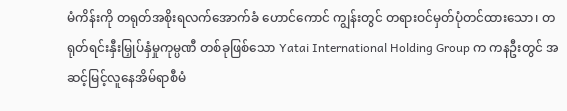မံကိန်းကို တရုတ်အစိုးရလက်အောက်ခံ ဟောင်ကောင် ကျွန်းတွင် တရားဝင်မှတ်ပုံတင်ထားသော၊ တရုတ်ရင်းနှီးမြှုပ်နှံမှုကုမ္ပဏီ တစ်ခုဖြစ်သော Yatai International Holding Group က ကနဦးတွင် အဆင့်မြင့်လူနေအိမ်ရာစီမံ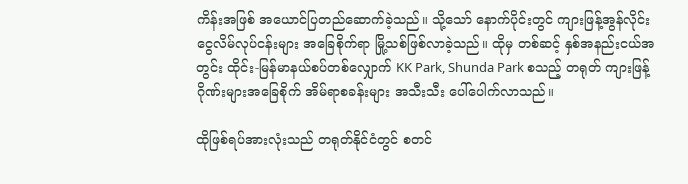ကိန်းအဖြစ် အယောင်ပြတည်ဆောက်ခဲ့သည်။ သို့သော် နောက်ပိုင်းတွင် ကျားဖြန့်အွန်လိုင်းငွေလိမ်လုပ်ငန်းများ အခြေစိုက်ရာ မြို့သစ်ဖြစ်လာခဲ့သည်။ ထိုမှ တစ်ဆင့် နှစ်အနည်းငယ်အတွင်း ထိုင်း-မြန်မာနယ်စပ်တစ်လျှောက် KK Park, Shunda Park စသည့် တရုတ် ကျားဖြန့်ဂိုဏ်းများအခြေစိုက် အိမ်ရာစခန်းများ အသီးသီး ပေါ်ပေါက်လာသည်။

ထိုဖြစ်ရပ်အားလုံးသည် တရုတ်နိုင်ငံတွင် စတင်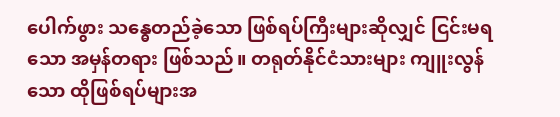ပေါက်ဖွား သန္ဓေတည်ခဲ့သော ဖြစ်ရပ်ကြီးများဆိုလျှင် ငြင်းမရ သော အမှန်တရား ဖြစ်သည်။ တရုတ်နိုင်ငံသားများ ကျူးလွန်သော ထိုဖြစ်ရပ်များအ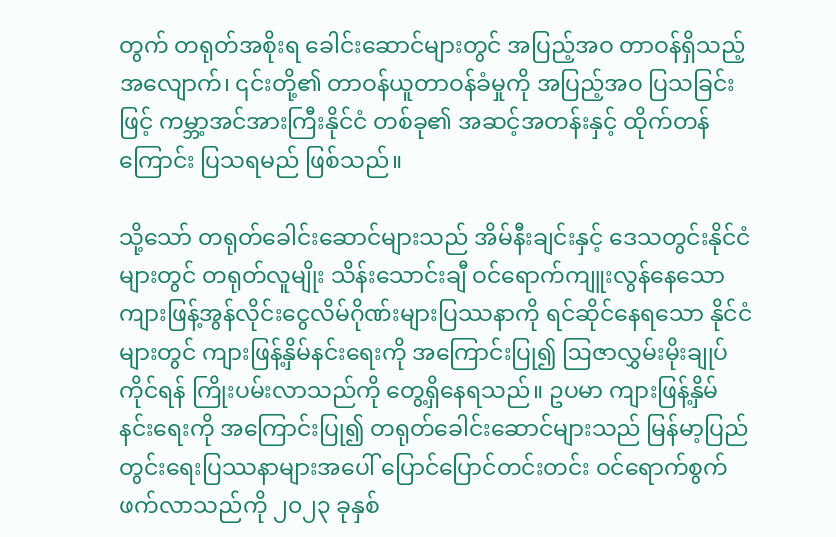တွက် တရုတ်အစိုးရ ခေါင်းဆောင်များတွင် အပြည့်အဝ တာဝန်ရှိသည့်အလျောက်၊ ၎င်းတို့၏ တာဝန်ယူတာဝန်ခံမှုကို အပြည့်အဝ ပြသခြင်းဖြင့် ကမ္ဘာ့အင်အားကြီးနိုင်ငံ တစ်ခု၏ အဆင့်အတန်းနှင့် ထိုက်တန်ကြောင်း ပြသရမည် ဖြစ်သည်။

သို့သော် တရုတ်ခေါင်းဆောင်များသည် အိမ်နီးချင်းနှင့် ဒေသတွင်းနိုင်ငံများတွင် တရုတ်လူမျိုး သိန်းသောင်းချီ ဝင်ရောက်ကျူးလွန်နေသော ကျားဖြန့်အွန်လိုင်းငွေလိမ်ဂိုဏ်းများပြဿနာကို ရင်ဆိုင်နေရသော နိုင်ငံများတွင် ကျားဖြန့်နှိမ်နင်းရေးကို အကြောင်းပြု၍ ဩဇာလွှမ်းမိုးချုပ်ကိုင်ရန် ကြိုးပမ်းလာသည်ကို တွေ့ရှိနေရသည်။ ဥပမာ ကျားဖြန့်နှိမ်နင်းရေးကို အကြောင်းပြု၍ တရုတ်ခေါင်းဆောင်များသည် မြန်မာ့ပြည်တွင်းရေးပြဿနာများအပေါ် ပြောင်ပြောင်တင်းတင်း ဝင်ရောက်စွက်ဖက်လာသည်ကို ၂၀၂၃ ခုနှစ်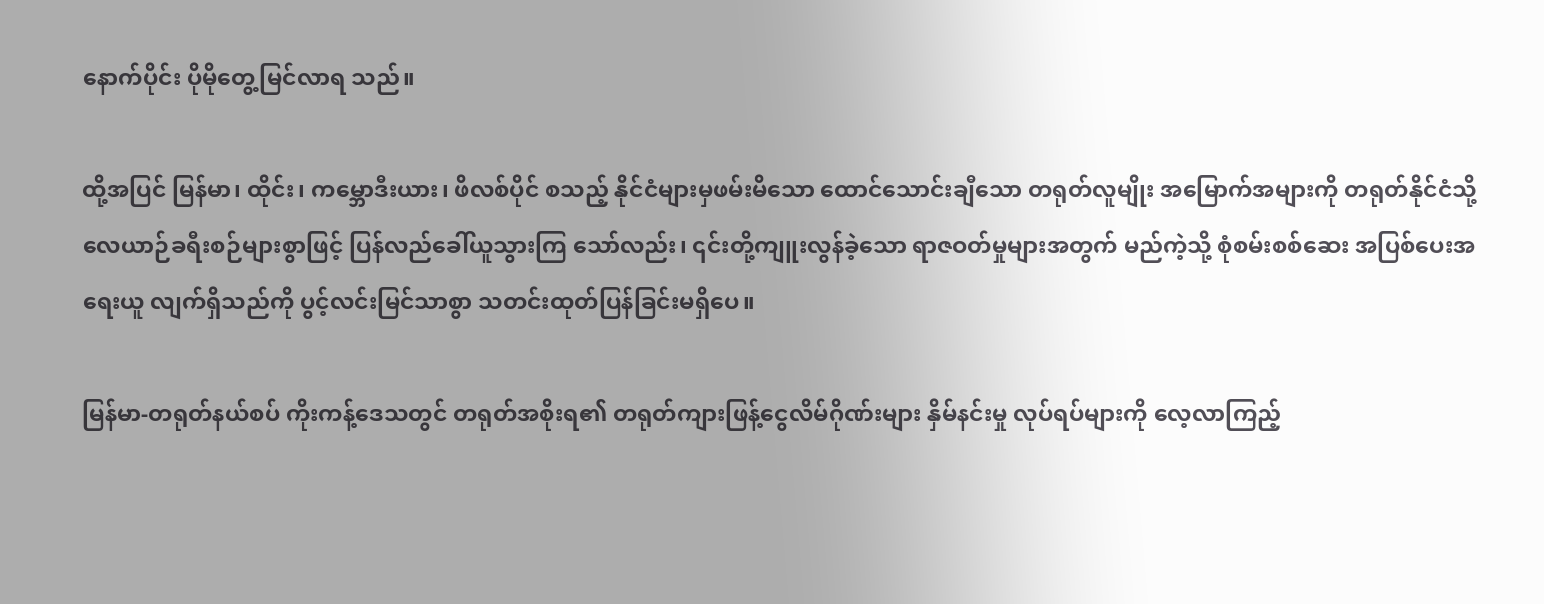နောက်ပိုင်း ပိုမိုတွေ့မြင်လာရ သည်။

ထို့အပြင် မြန်မာ၊ ထိုင်း၊ ကမ္ဘောဒီးယား၊ ဖိလစ်ပိုင် စသည့် နိုင်ငံများမှဖမ်းမိသော ထောင်သောင်းချီသော တရုတ်လူမျိုး အမြောက်အများကို တရုတ်နိုင်ငံသို့ လေယာဉ်ခရီးစဉ်များစွာဖြင့် ပြန်လည်ခေါ်ယူသွားကြ သော်လည်း၊ ၎င်းတို့ကျူးလွန်ခဲ့သော ရာဇဝတ်မှုများအတွက် မည်ကဲ့သို့ စုံစမ်းစစ်ဆေး အပြစ်ပေးအရေးယူ လျက်ရှိသည်ကို ပွင့်လင်းမြင်သာစွာ သတင်းထုတ်ပြန်ခြင်းမရှိပေ။

မြန်မာ-တရုတ်နယ်စပ် ကိုးကန့်ဒေသတွင် တရုတ်အစိုးရ၏ တရုတ်ကျားဖြန့်ငွေလိမ်ဂိုဏ်းများ နှိမ်နင်းမှု လုပ်ရပ်များကို လေ့လာကြည့်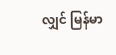လျှင် မြန်မာ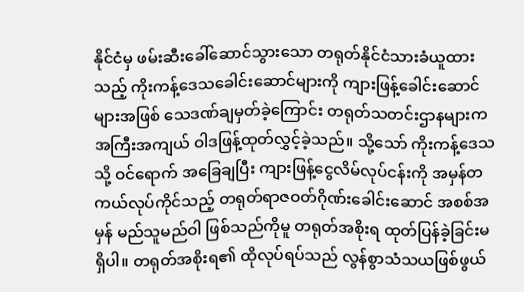နိုင်ငံမှ ဖမ်းဆီးခေါ်ဆောင်သွားသော တရုတ်နိုင်ငံသားခံယူထား သည့် ကိုးကန့်ဒေသခေါင်းဆောင်များကို ကျားဖြန့်ခေါင်းဆောင်များအဖြစ် သေဒဏ်ချမှတ်ခဲ့ကြောင်း တရုတ်သတင်းဌာနများက အကြီးအကျယ် ဝါဒဖြန့်ထုတ်လွှင့်ခဲ့သည်။ သို့သော် ကိုးကန့်ဒေသသို့ ဝင်ရောက် အခြေချပြီး ကျားဖြန့်ငွေလိမ်လုပ်ငန်းကို အမှန်တကယ်လုပ်ကိုင်သည့် တရုတ်ရာဇဝတ်ဂိုဏ်းခေါင်းဆောင် အစစ်အမှန် မည်သူမည်ဝါ ဖြစ်သည်ကိုမူ တရုတ်အစိုးရ ထုတ်ပြန်ခဲ့ခြင်းမရှိပါ။ တရုတ်အစိုးရ၏ ထိုလုပ်ရပ်သည် လွန်စွာသံသယဖြစ်ဖွယ်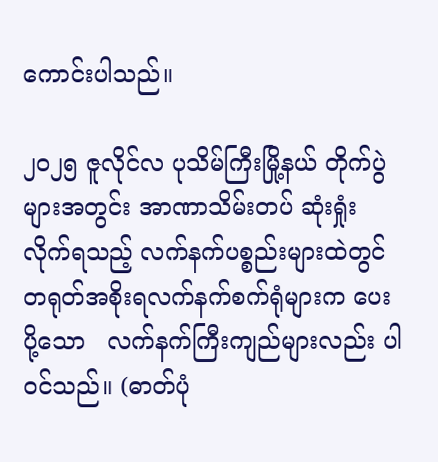ကောင်းပါသည်။

၂၀၂၅ ဇူလိုင်လ ပုသိမ်ကြီးမြို့နယ် တိုက်ပွဲများအတွင်း အာဏာသိမ်းတပ် ဆုံးရှုံးလိုက်ရသည့် လက်နက်ပစ္စည်းများထဲတွင် တရုတ်အစိုးရလက်နက်စက်ရုံများက ပေးပို့သော   လက်နက်ကြီးကျည်များလည်း ပါဝင်သည်။ (ဓာတ်ပုံ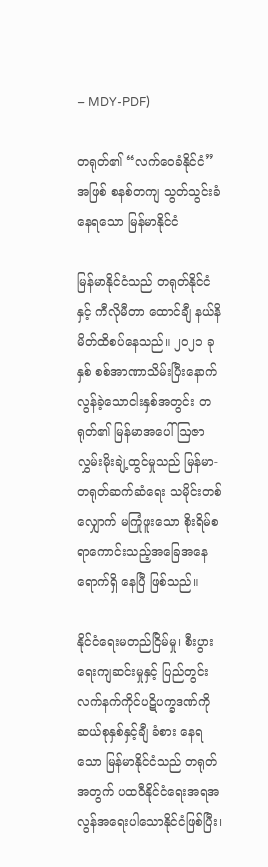– MDY-PDF)

တရုတ်၏ “လက်ဝေခံနိုင်ငံ” အဖြစ် စနစ်တကျ သွတ်သွင်းခံနေရသော မြန်မာနိုင်ငံ

မြန်မာနိုင်ငံသည် တရုတ်နိုင်ငံနှင့် ကီလိုမီတာ ထောင်ချီ နယ်နိမိတ်ထိစပ်နေသည်။ ၂၀၂၁ ခုနှစ် စစ်အာဏာသိမ်းပြီးနောက် လွန်ခဲ့သောငါးနှစ်အတွင်း တရုတ်၏ မြန်မာအပေါ် ဩဇာလွှမ်းမိုးချဲ့ထွင်မှုသည် မြန်မာ-တရုတ်ဆက်ဆံရေး သမိုင်းတစ်လျှောက် မကြုံဖူးသော စိုးရိမ်စရာကောင်းသည့်အခြေအနေ ရောက်ရှိ နေပြီ ဖြစ်သည်။

နိုင်ငံရေးမတည်ငြိမ်မှု၊ စီးပွားရေးကျဆင်းမှုနှင့် ပြည်တွင်း လက်နက်ကိုင်ပဋိပက္ခဒဏ်ကို ဆယ်စုနှစ်နှင့်ချီ ခံစား နေရသော မြန်မာနိုင်ငံသည် တရုတ်အတွက် ပထဝီနိုင်ငံရေးအရအလွန်အရေးပါသောနိုင်ငံဖြစ်ပြီး၊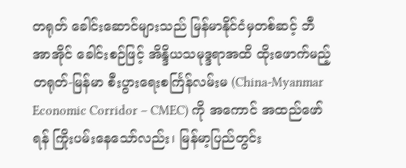တရုတ် ခေါင်းဆောင်များသည် မြန်မာနိုင်ငံမှတစ်ဆင့် ဘီအာအိုင် ခေါင်းစဉ်ဖြင့် အိန္ဒိယသမုဒ္ဒရာအထိ ထိုးဖောက်မည့် တရုတ်-မြန်မာ စီးပွားရေးစင်္ကြန်လမ်းမ (China-Myanmar Economic Corridor – CMEC) ကို အကောင် အထည်ဖော်ရန် ကြိုးပမ်းနေသော်လည်း၊ မြန်မာ့ပြည်တွင်း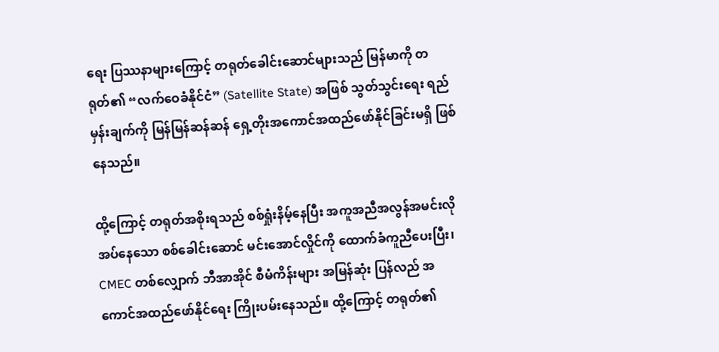ရေး ပြဿနာများကြောင့် တရုတ်ခေါင်းဆောင်များသည် မြန်မာကို တရုတ်၏ “လက်ဝေခံနိုင်ငံ” (Satellite State) အဖြစ် သွတ်သွင်းရေး ရည်မှန်းချက်ကို မြန်မြန်ဆန်ဆန် ရှေ့တိုးအကောင်အထည်ဖော်နိုင်ခြင်းမရှိ ဖြစ်နေသည်။

ထို့ကြောင့် တရုတ်အစိုးရသည် စစ်ရှုံးနိမ့်နေပြီး အကူအညီအလွန်အမင်းလိုအပ်နေသော စစ်ခေါင်းဆောင် မင်းအောင်လှိုင်ကို ထောက်ခံကူညီပေးပြီး၊ CMEC တစ်လျှောက် ဘီအာအိုင် စီမံကိန်းများ အမြန်ဆုံး ပြန်လည် အကောင်အထည်ဖော်နိုင်ရေး ကြိုးပမ်းနေသည်။ ထို့ကြောင့် တရုတ်၏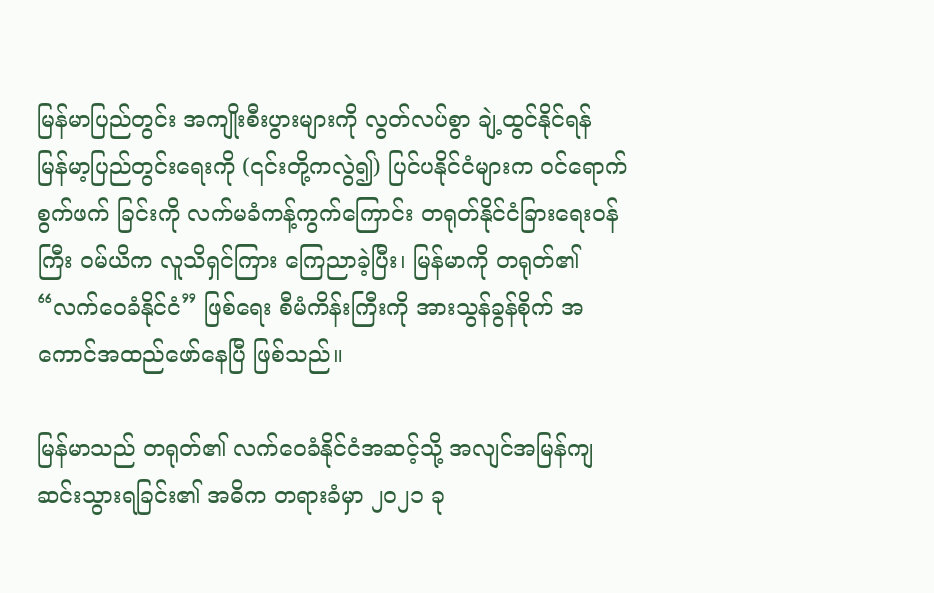မြန်မာပြည်တွင်း အကျိုးစီးပွားများကို လွတ်လပ်စွာ ချဲ့ထွင်နိုင်ရန် မြန်မာ့ပြည်တွင်းရေးကို (၎င်းတို့ကလွဲ၍) ပြင်ပနိုင်ငံများက ဝင်ရောက်စွက်ဖက် ခြင်းကို လက်မခံကန့်ကွက်ကြောင်း တရုတ်နိုင်ငံခြားရေးဝန်ကြီး ဝမ်ယိက လူသိရှင်ကြား ကြေညာခဲ့ပြီး၊ မြန်မာကို တရုတ်၏ “လက်ဝေခံနိုင်ငံ” ဖြစ်ရေး စီမံကိန်းကြီးကို အားသွန်ခွန်စိုက် အကောင်အထည်ဖော်နေပြီ ဖြစ်သည်။

မြန်မာသည် တရုတ်၏ လက်ဝေခံနိုင်ငံအဆင့်သို့ အလျင်အမြန်ကျဆင်းသွားရခြင်း၏ အဓိက တရားခံမှာ ၂၀၂၁ ခု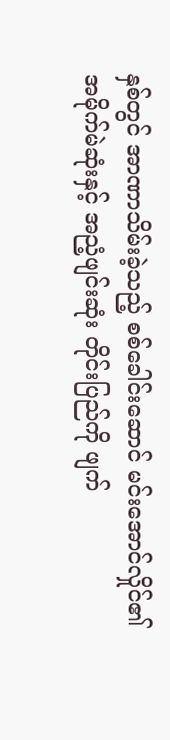နှစ်တွင် အာဏာသိမ်းခဲ့သည့် စစ်ခေါင်းဆောင် မင်းအောင်လှိုင်၏ အမိုက်မဲဆုံးနှင့် အညံ့ဖျင်းဆုံး တိုင်းပြည်ကို ဖျက်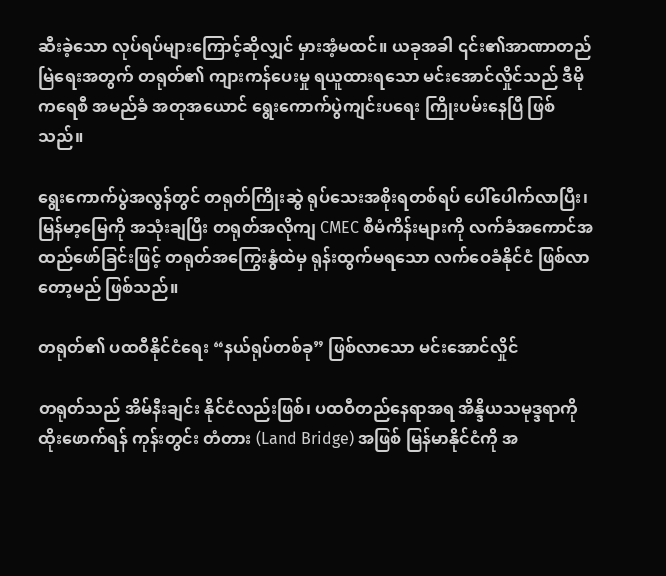ဆီးခဲ့သော လုပ်ရပ်များကြောင့်ဆိုလျှင် မှားအံ့မထင်။ ယခုအခါ ၎င်း၏အာဏာတည်မြဲရေးအတွက် တရုတ်၏ ကျားကန်ပေးမှု ရယူထားရသော မင်းအောင်လှိုင်သည် ဒီမိုကရေစီ အမည်ခံ အတုအယောင် ရွေးကောက်ပွဲကျင်းပရေး ကြိုးပမ်းနေပြီ ဖြစ်သည်။

ရွေးကောက်ပွဲအလွန်တွင် တရုတ်ကြိုးဆွဲ ရုပ်သေးအစိုးရတစ်ရပ် ပေါ်ပေါက်လာပြီး၊ မြန်မာ့မြေကို အသုံးချပြီး တရုတ်အလိုကျ CMEC စီမံကိန်းများကို လက်ခံအကောင်အထည်ဖော်ခြင်းဖြင့် တရုတ်အကြွေးနွံထဲမှ ရုန်းထွက်မရသော လက်ဝေခံနိုင်ငံ ဖြစ်လာတော့မည် ဖြစ်သည်။

တရုတ်၏ ပထဝီနိုင်ငံရေး “နယ်ရုပ်တစ်ခု” ဖြစ်လာသော မင်းအောင်လှိုင်

တရုတ်သည် အိမ်နီးချင်း နိုင်ငံလည်းဖြစ်၊ ပထဝီတည်နေရာအရ အိန္ဒိယသမုဒ္ဒရာကို ထိုးဖောက်ရန် ကုန်းတွင်း တံတား (Land Bridge) အဖြစ် မြန်မာနိုင်ငံကို အ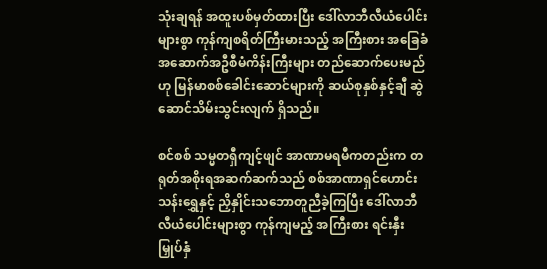သုံးချရန် အထူးပစ်မှတ်ထားပြီး ဒေါ်လာဘီလီယံပေါင်း များစွာ ကုန်ကျစရိတ်ကြီးမားသည့် အကြီးစား အခြေခံအဆောက်အဦစီမံကိန်းကြီးများ တည်ဆောက်ပေးမည် ဟု မြန်မာစစ်ခေါင်းဆောင်များကို ဆယ်စုနှစ်နှင့်ချီ ဆွဲဆောင်သိမ်းသွင်းလျက် ရှိသည်။

စင်စစ် သမ္မတရှီကျင့်ဖျင် အာဏာမရမီကတည်းက တရုတ်အစိုးရအဆက်ဆက်သည် စစ်အာဏာရှင်ဟောင်း သန်းရွှေနှင့် ညှိနှိုင်းသဘောတူညီခဲ့ကြပြီး ဒေါ်လာဘီလီယံပေါင်းများစွာ ကုန်ကျမည့် အကြီးစား ရင်းနှီးမြှုပ်နှံ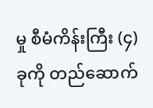မှု စီမံကိန်းကြီး (၄) ခုကို တည်ဆောက်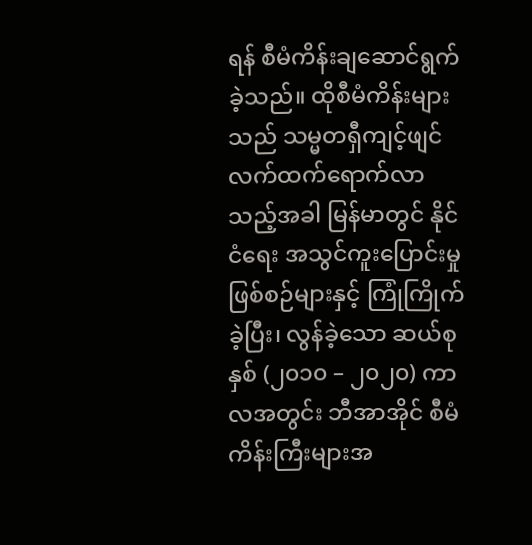ရန် စီမံကိန်းချဆောင်ရွက်ခဲ့သည်။ ထိုစီမံကိန်းများသည် သမ္မတရှီကျင့်ဖျင် လက်ထက်ရောက်လာသည့်အခါ မြန်မာတွင် နိုင်ငံရေး အသွင်ကူးပြောင်းမှုဖြစ်စဉ်များနှင့် ကြုံကြိုက်ခဲ့ပြီး၊ လွန်ခဲ့သော ဆယ်စုနှစ် (၂၀၁၀ – ၂၀၂၀) ကာလအတွင်း ဘီအာအိုင် စီမံကိန်းကြီးများအ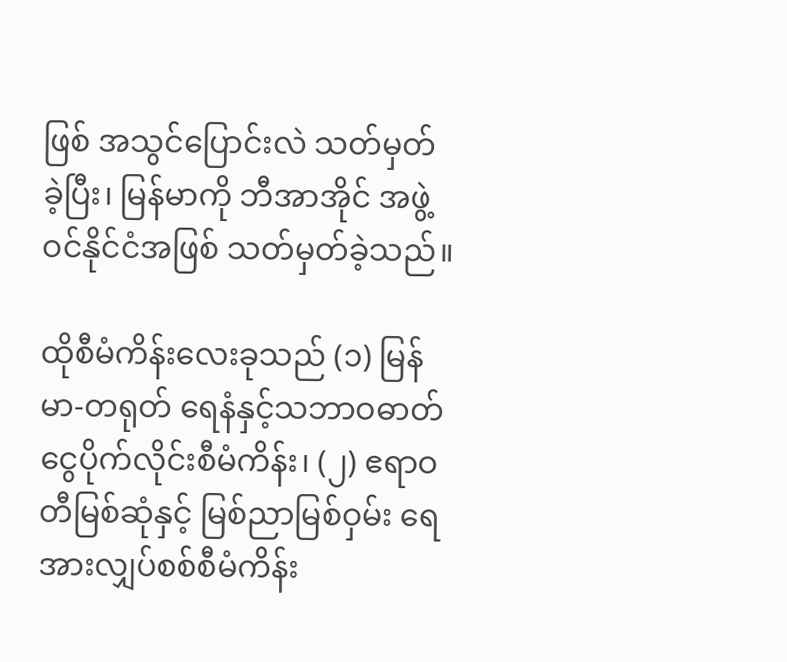ဖြစ် အသွင်ပြောင်းလဲ သတ်မှတ်ခဲ့ပြီး၊ မြန်မာကို ဘီအာအိုင် အဖွဲ့ဝင်နိုင်ငံအဖြစ် သတ်မှတ်ခဲ့သည်။

ထိုစီမံကိန်းလေးခုသည် (၁) မြန်မာ-တရုတ် ရေနံနှင့်သဘာဝဓာတ်ငွေပိုက်လိုင်းစီမံကိန်း၊ (၂) ဧရာဝတီမြစ်ဆုံနှင့် မြစ်ညာမြစ်ဝှမ်း ရေအားလျှပ်စစ်စီမံကိန်း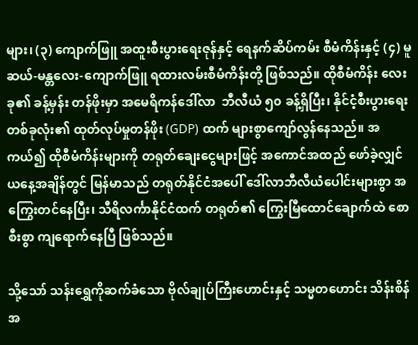များ၊ (၃) ကျောက်ဖြူ အထူးစီးပွားရေးဇုန်နှင့် ရေနက်ဆိပ်ကမ်း စီမံကိန်းနှင့် (၄) မူဆယ်-မန္တလေး-ကျောက်ဖြူ ရထားလမ်းစီမံကိန်းတို့ ဖြစ်သည်။ ထိုစီမံကိန်း လေးခု၏ ခန့်မှန်း တန်ဖိုးမှာ အမေရိကန်ဒေါ်လာ  ဘီလီယံ ၅၀ ခန့်ရှိပြီး၊ နိုင်ငံ့စီးပွားရေးတစ်ခုလုံး၏ ထုတ်လုပ်မှုတန်ဖိုး (GDP) ထက် များစွာကျော်လွန်နေသည်။ အကယ်၍ ထိုစီမံကိန်းများကို တရုတ်ချေးငွေများဖြင့် အကောင်အထည် ဖော်ခဲ့လျှင် ယနေ့အချိန်တွင် မြန်မာသည် တရုတ်နိုင်ငံအပေါ် ဒေါ်လာဘီလီယံပေါင်းများစွာ အကြွေးတင်နေပြီး၊ သီရိလင်္ကာနိုင်ငံထက် တရုတ်၏ ကြွေးမြီထောင်ချောက်ထဲ စောစီးစွာ ကျရောက်နေပြီ ဖြစ်သည်။

သို့သော် သန်းရွှေကိုဆက်ခံသော ဗိုလ်ချုပ်ကြီးဟောင်းနှင့် သမ္မတဟောင်း သိန်းစိန်အ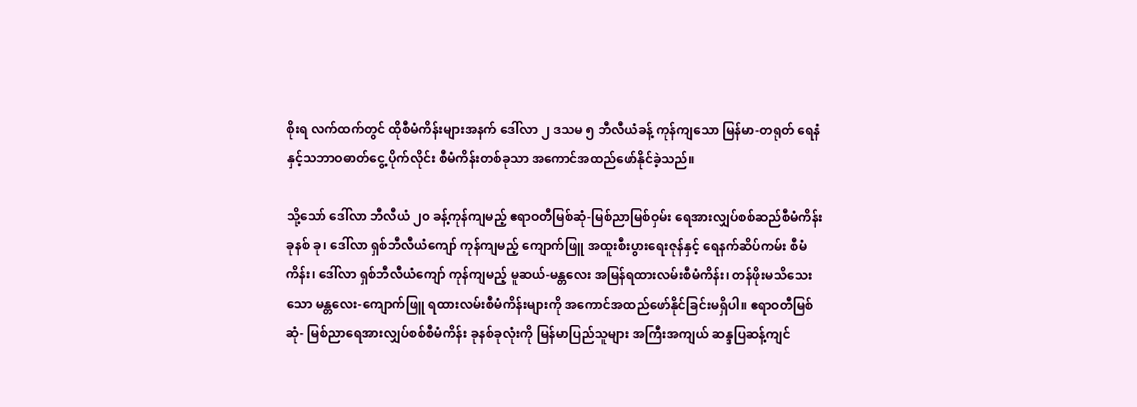စိုးရ လက်ထက်တွင် ထိုစီမံကိန်းများအနက် ဒေါ်လာ ၂ ဒသမ ၅ ဘီလီယံခန့် ကုန်ကျသော မြန်မာ-တရုတ် ရေနံနှင့်သဘာဝဓာတ်ငွေ့ ပိုက်လိုင်း စီမံကိန်းတစ်ခုသာ အကောင်အထည်ဖော်နိုင်ခဲ့သည်။

သို့သော် ဒေါ်လာ ဘီလီယံ ၂၀ ခန့်ကုန်ကျမည့် ဧရာဝတီမြစ်ဆုံ-မြစ်ညာမြစ်ဝှမ်း ရေအားလျှပ်စစ်ဆည်စီမံကိန်း ခုနစ် ခု၊ ဒေါ်လာ ရှစ်ဘီလီယံကျော် ကုန်ကျမည့် ကျောက်ဖြူ အထူးစီးပွားရေးဇုန်နှင့် ရေနက်ဆိပ်ကမ်း စီမံကိန်း၊ ဒေါ်လာ ရှစ်ဘီလီယံကျော် ကုန်ကျမည့် မူဆယ်-မန္တလေး အမြန်ရထားလမ်းစီမံကိန်း၊ တန်ဖိုးမသိသေးသော မန္တလေး-ကျောက်ဖြူ ရထားလမ်းစီမံကိန်းများကို အကောင်အထည်ဖော်နိုင်ခြင်းမရှိပါ။ ဧရာဝတီမြစ်ဆုံ- မြစ်ညာရေအားလျှပ်စစ်စီမံကိန်း ခုနစ်ခုလုံးကို မြန်မာပြည်သူများ အကြီးအကျယ် ဆန္ဒပြဆန့်ကျင်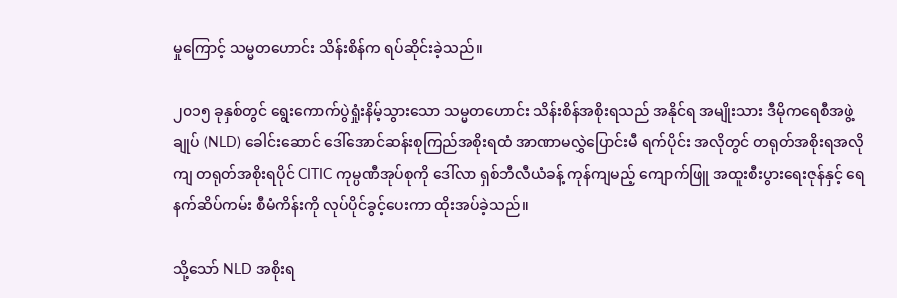မှုကြောင့် သမ္မတဟောင်း သိန်းစိန်က ရပ်ဆိုင်းခဲ့သည်။

၂၀၁၅ ခုနှစ်တွင် ရွေးကောက်ပွဲရှုံးနိမ့်သွားသော သမ္မတဟောင်း သိန်းစိန်အစိုးရသည် အနိုင်ရ အမျိုးသား ဒီမိုကရေစီအဖွဲ့ချုပ် (NLD) ခေါင်းဆောင် ဒေါ်အောင်ဆန်းစုကြည်အစိုးရထံ အာဏာမလွှဲပြောင်းမီ ရက်ပိုင်း အလိုတွင် တရုတ်အစိုးရအလိုကျ တရုတ်အစိုးရပိုင် CITIC ကုမ္ပဏီအုပ်စုကို ဒေါ်လာ ရှစ်ဘီလီယံခန့် ကုန်ကျမည့် ကျောက်ဖြူ အထူးစီးပွားရေးဇုန်နှင့် ရေနက်ဆိပ်ကမ်း စီမံကိန်းကို လုပ်ပိုင်ခွင့်ပေးကာ ထိုးအပ်ခဲ့သည်။

သို့သော် NLD အစိုးရ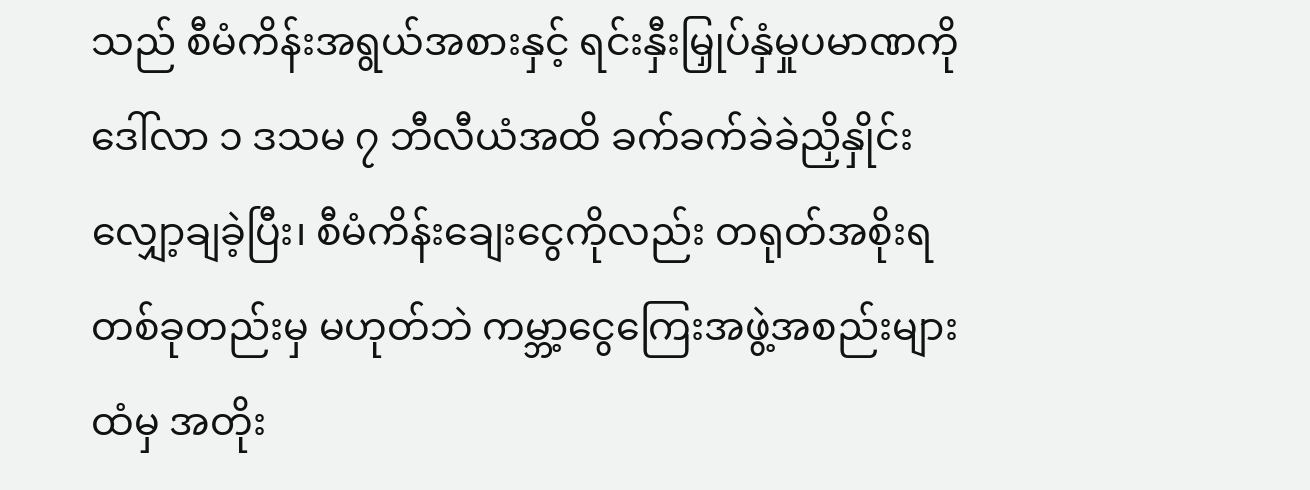သည် စီမံကိန်းအရွယ်အစားနှင့် ရင်းနှီးမြှုပ်နှံမှုပမာဏကို ဒေါ်လာ ၁ ဒသမ ၇ ဘီလီယံအထိ ခက်ခက်ခဲခဲညှိနှိုင်း လျှော့ချခဲ့ပြီး၊ စီမံကိန်းချေးငွေကိုလည်း တရုတ်အစိုးရ တစ်ခုတည်းမှ မဟုတ်ဘဲ ကမ္ဘာ့ငွေကြေးအဖွဲ့အစည်းများထံမှ အတိုး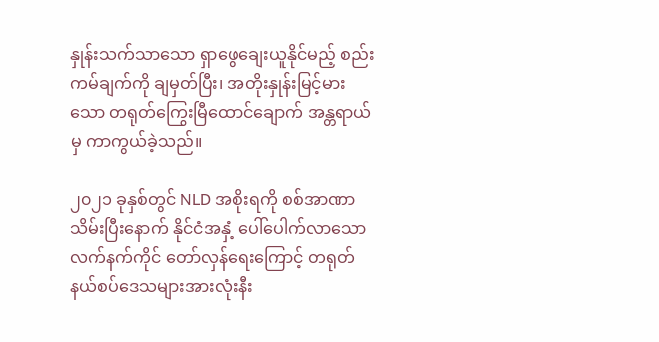နှုန်းသက်သာသော ရှာဖွေချေးယူနိုင်မည့် စည်းကမ်ချက်ကို ချမှတ်ပြီး၊ အတိုးနှုန်းမြင့်မားသော တရုတ်ကြွေးမြီထောင်ချောက် အန္တရာယ်မှ ကာကွယ်ခဲ့သည်။

၂၀၂၁ ခုနှစ်တွင် NLD အစိုးရကို စစ်အာဏာသိမ်းပြီးနောက် နိုင်ငံအနှံ့ ပေါ်ပေါက်လာသော လက်နက်ကိုင် တော်လှန်ရေးကြောင့် တရုတ်နယ်စပ်ဒေသများအားလုံးနီး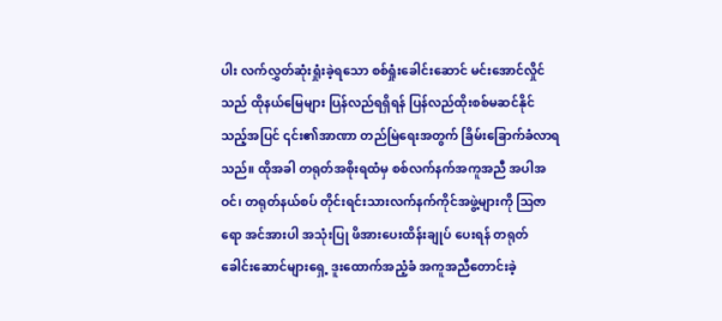ပါး လက်လွှတ်ဆုံးရှုံးခဲ့ရသော စစ်ရှုံးခေါင်းဆောင် မင်းအောင်လှိုင်သည် ထိုနယ်မြေများ ပြန်လည်ရရှိရန် ပြန်လည်ထိုးစစ်မဆင်နိုင်သည့်အပြင် ၎င်း၏အာဏာ တည်မြဲရေးအတွက် ခြိမ်းခြောက်ခံလာရသည်။ ထိုအခါ တရုတ်အစိုးရထံမှ စစ်လက်နက်အကူအညီ အပါအဝင်၊ တရုတ်နယ်စပ် တိုင်းရင်းသားလက်နက်ကိုင်အဖွဲ့များကို ဩဇာရော အင်အားပါ အသုံးပြု ဖိအားပေးထိန်းချုပ် ပေးရန် တရုတ်ခေါင်းဆောင်များရှေ့ ဒူးထောက်အညံ့ခံ အကူအညီတောင်းခဲ့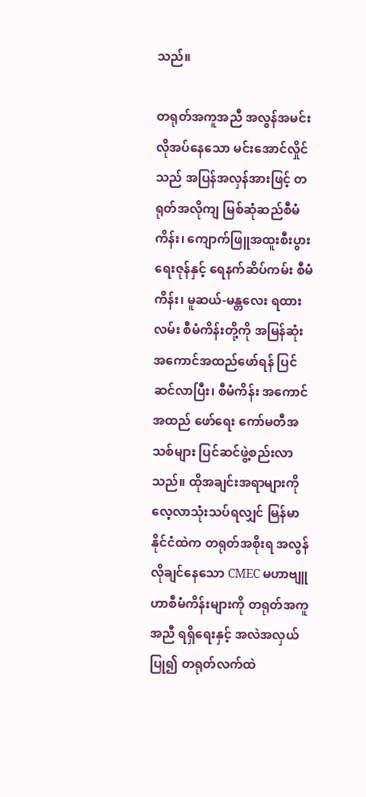သည်။

တရုတ်အကူအညီ အလွန်အမင်းလိုအပ်နေသော မင်းအောင်လှိုင်သည် အပြန်အလှန်အားဖြင့် တရုတ်အလိုကျ မြစ်ဆုံဆည်စီမံကိန်း၊ ကျောက်ဖြူအထူးစီးပွားရေးဇုန်နှင့် ရေနက်ဆိပ်ကမ်း စီမံကိန်း၊ မူဆယ်-မန္တလေး ရထားလမ်း စီမံကိန်းတို့ကို အမြန်ဆုံး အကောင်အထည်ဖော်ရန် ပြင်ဆင်လာပြီး၊ စီမံကိန်း အကောင်အထည် ဖော်ရေး ကော်မတီအသစ်များ ပြင်ဆင်ဖွဲ့စည်းလာသည်။ ထိုအချင်းအရာများကို လေ့လာသုံးသပ်ရလျှင် မြန်မာနိုင်ငံထဲက တရုတ်အစိုးရ အလွန်လိုချင်နေသော CMEC မဟာဗျူဟာစီမံကိန်းများကို တရုတ်အကူအညီ ရရှိရေးနှင့် အလဲအလှယ်ပြု၍ တရုတ်လက်ထဲ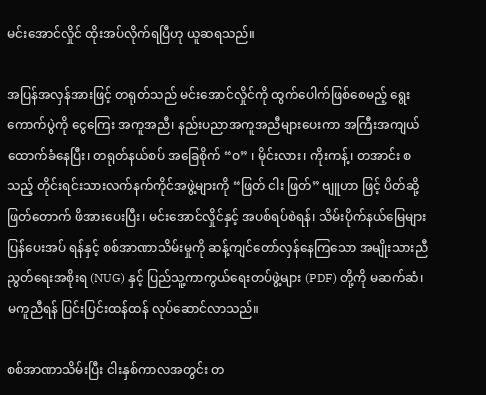မင်းအောင်လှိုင် ထိုးအပ်လိုက်ရပြီဟု ယူဆရသည်။

အပြန်အလှန်အားဖြင့် တရုတ်သည် မင်းအောင်လှိုင်ကို ထွက်ပေါက်ဖြစ်စေမည့် ရွေးကောက်ပွဲကို ငွေကြေး အကူအညီ၊ နည်းပညာအကူအညီများပေးကာ အကြီးအကျယ်ထောက်ခံနေပြီး၊ တရုတ်နယ်စပ် အခြေစိုက် “ဝ” ၊ မိုင်းလား၊ ကိုးကန့်၊ တအာင်း စသည့် တိုင်းရင်းသားလက်နက်ကိုင်အဖွဲ့များကို “ဖြတ် ငါး ဖြတ်” ဗျူဟာ ဖြင့် ပိတ်ဆို့ဖြတ်တောက် ဖိအားပေးပြီး၊ မင်းအောင်လှိုင်နှင့် အပစ်ရပ်စဲရန်၊ သိမ်းပိုက်နယ်မြေများ ပြန်ပေးအပ် ရန်နှင့် စစ်အာဏာသိမ်းမှုကို ဆန့်ကျင်တော်လှန်နေကြသော အမျိုးသားညီညွတ်ရေးအစိုးရ (NUG) နှင့် ပြည်သူ့ကာကွယ်ရေးတပ်ဖွဲ့များ (PDF) တို့ကို မဆက်ဆံ၊ မကူညီရန် ပြင်းပြင်းထန်ထန် လုပ်ဆောင်လာသည်။

စစ်အာဏာသိမ်းပြီး ငါးနှစ်ကာလအတွင်း တ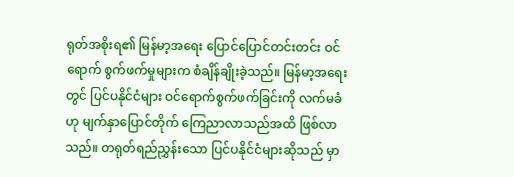ရုတ်အစိုးရ၏ မြန်မာ့အရေး ပြောင်ပြောင်တင်းတင်း ဝင်ရောက် စွက်ဖက်မှုများက စံချိန်ချိုးခဲ့သည်။ မြန်မာ့အရေးတွင် ပြင်ပနိုင်ငံများ ဝင်ရောက်စွက်ဖက်ခြင်းကို လက်မခံ ဟု မျက်နှာပြောင်တိုက် ကြေညာလာသည်အထိ ဖြစ်လာသည်။ တရုတ်ရည်ညွှန်းသော ပြင်ပနိုင်ငံများဆိုသည် မှာ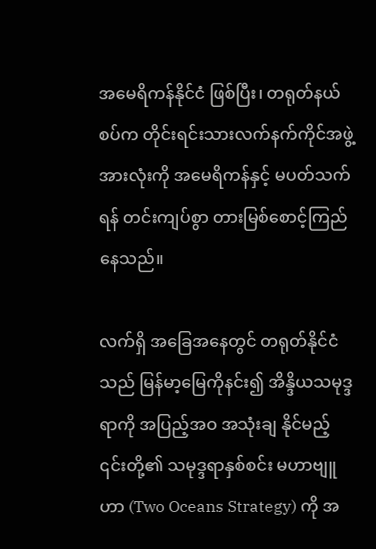အမေရိကန်နိုင်ငံ ဖြစ်ပြီး၊ တရုတ်နယ်စပ်က တိုင်းရင်းသားလက်နက်ကိုင်အဖွဲ့အားလုံးကို အမေရိကန်နှင့် မပတ်သက်ရန် တင်းကျပ်စွာ တားမြစ်စောင့်ကြည်နေသည်။

လက်ရှိ အခြေအနေတွင် တရုတ်နိုင်ငံသည် မြန်မာ့မြေကိုနင်း၍ အိန္ဒိယသမုဒ္ဒရာကို အပြည့်အဝ အသုံးချ နိုင်မည့် ၎င်းတို့၏ သမုဒ္ဒရာနှစ်စင်း မဟာဗျူဟာ (Two Oceans Strategy) ကို အ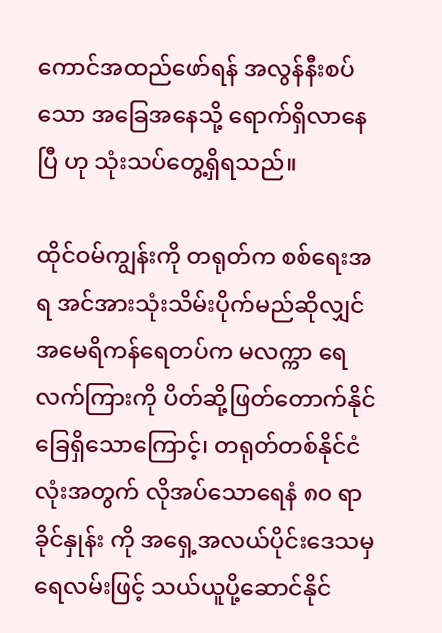ကောင်အထည်ဖော်ရန် အလွန်နီးစပ်သော အခြေအနေသို့ ရောက်ရှိလာနေပြီ ဟု သုံးသပ်တွေ့ရှိရသည်။

ထိုင်ဝမ်ကျွန်းကို တရုတ်က စစ်ရေးအရ အင်အားသုံးသိမ်းပိုက်မည်ဆိုလျှင် အမေရိကန်ရေတပ်က မလက္ကာ ရေလက်ကြားကို ပိတ်ဆို့ဖြတ်တောက်နိုင်ခြေရှိသောကြောင့်၊ တရုတ်တစ်နိုင်ငံလုံးအတွက် လိုအပ်သောရေနံ ၈၀ ရာခိုင်နှုန်း ကို အရှေ့အလယ်ပိုင်းဒေသမှ ရေလမ်းဖြင့် သယ်ယူပို့ဆောင်နိုင်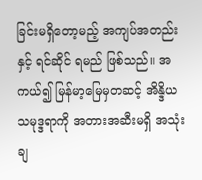ခြင်းမရှိတော့မည့် အကျပ်အတည်းနှင့် ရင်ဆိုင် ရမည် ဖြစ်သည်။ အကယ်၍ မြန်မာ့မြေမှတဆင့် အိန္ဒိယသမုဒ္ဒရာကို အတားအဆီးမရှိ အသုံးချ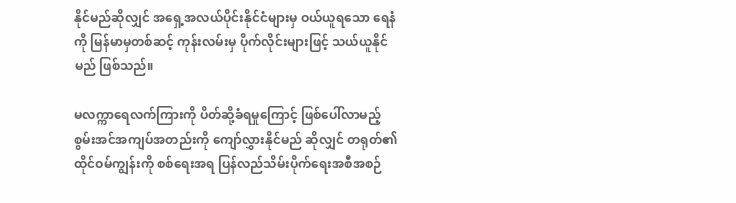နိုင်မည်ဆိုလျှင် အရှေ့အလယ်ပိုင်းနိုင်ငံများမှ ဝယ်ယူရသော ရေနံကို မြန်မာမှတစ်ဆင့် ကုန်းလမ်းမှ ပိုက်လိုင်းများဖြင့် သယ်ယူနိုင်မည် ဖြစ်သည်။

မလက္ကာရေလက်ကြားကို ပိတ်ဆို့ခံရမှုကြောင့် ဖြစ်ပေါ်လာမည့် စွမ်းအင်အကျပ်အတည်းကို ကျော်လွှားနိုင်မည် ဆိုလျှင် တရုတ်၏ ထိုင်ဝမ်ကျွန်းကို စစ်ရေးအရ ပြန်လည်သိမ်းပိုက်ရေးအစီအစဉ်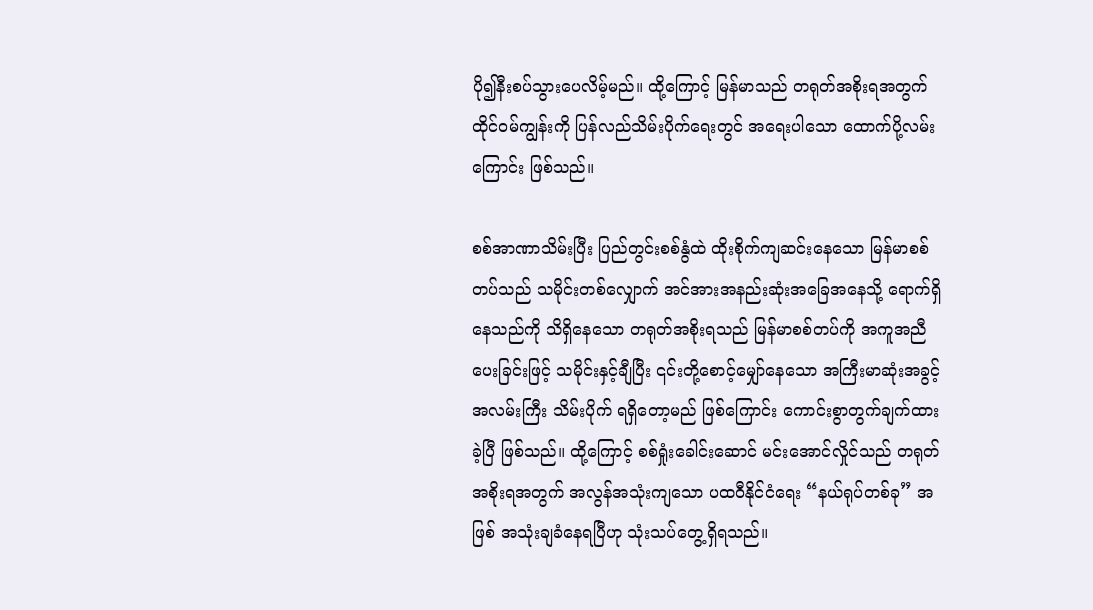ပို၍နီးစပ်သွားပေလိမ့်မည်။ ထို့ကြောင့် မြန်မာသည် တရုတ်အစိုးရအတွက် ထိုင်ဝမ်ကျွန်းကို ပြန်လည်သိမ်းပိုက်ရေးတွင် အရေးပါသော ထောက်ပို့လမ်းကြောင်း ဖြစ်သည်။

စစ်အာဏာသိမ်းပြီး ပြည်တွင်းစစ်နွံထဲ ထိုးစိုက်ကျဆင်းနေသော မြန်မာစစ်တပ်သည် သမိုင်းတစ်လျှောက် အင်အားအနည်းဆုံးအခြေအနေသို့ ရောက်ရှိနေသည်ကို သိရှိနေသော တရုတ်အစိုးရသည် မြန်မာစစ်တပ်ကို အကူအညီပေးခြင်းဖြင့် သမိုင်းနှင့်ချီပြီး ၎င်းတို့စောင့်မျှော်နေသော အကြီးမာဆုံးအခွင့်အလမ်းကြီး သိမ်းပိုက် ရရှိတော့မည် ဖြစ်ကြောင်း ကောင်းစွာတွက်ချက်ထားခဲ့ပြီ ဖြစ်သည်။ ထို့ကြောင့် စစ်ရှုံးခေါင်းဆောင် မင်းအောင်လှိုင်သည် တရုတ်အစိုးရအတွက် အလွန်အသုံးကျသော ပထဝီနိုင်ငံရေး “နယ်ရုပ်တစ်ခု” အဖြစ် အသုံးချခံနေရပြီဟု သုံးသပ်တွေ့ရှိရသည်။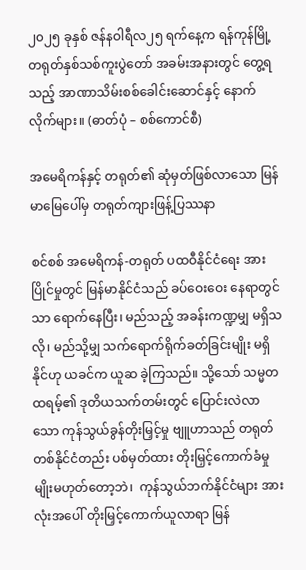၂၀၂၅ ခုနှစ် ဇန်နဝါရီလ၂၅ ရက်နေ့က ရန်ကုန်မြို့ တရုတ်နှစ်သစ်ကူးပွဲတော် အခမ်းအနားတွင် တွေ့ရသည့် အာဏာသိမ်းစစ်ခေါင်းဆောင်နှင့် နောက်လိုက်များ။ (ဓာတ်ပုံ – စစ်ကောင်စီ)

အမေရိကန်နှင့် တရုတ်၏ ဆုံမှတ်ဖြစ်လာသော မြန်မာမြေပေါ်မှ တရုတ်ကျားဖြန့်ပြဿနာ

စင်စစ် အမေရိကန်-တရုတ် ပထဝီနိုင်ငံရေး အားပြိုင်မှုတွင် မြန်မာနိုင်ငံသည် ခပ်ဝေးဝေး နေရာတွင်သာ ရောက်နေပြီး၊ မည်သည့် အခန်းကဏ္ဍမျှ မရှိသလို၊ မည်သို့မျှ သက်ရောက်ရိုက်ခတ်ခြင်းမျိုး မရှိနိုင်ဟု ယခင်က ယူဆ ခဲ့ကြသည်။ သို့သော် သမ္မတထရမ့်၏ ဒုတိယသက်တမ်းတွင် ပြောင်းလဲလာသော ကုန်သွယ်ခွန်တိုးမြှင့်မှု ဗျူဟာသည် တရုတ်တစ်နိုင်ငံတည်း ပစ်မှတ်ထား တိုးမြှင့်ကောက်ခံမှုမျိုးမဟုတ်တော့ဘဲ၊  ကုန်သွယ်ဘက်နိုင်ငံများ အားလုံးအပေါ် တိုးမြှင့်ကောက်ယူလာရာ မြန်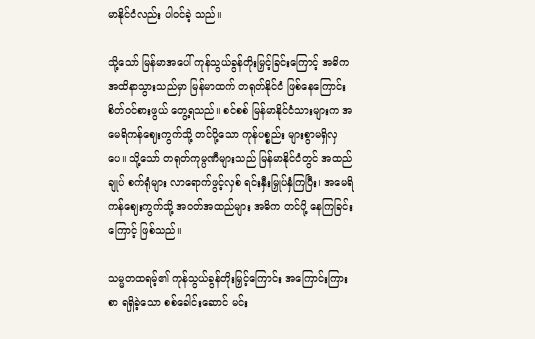မာနိုင်ငံလည်း ပါဝင်ခဲ့ သည်။

သို့သော် မြန်မာအပေါ် ကုန်သွယ်ခွန်တိုးမြှင့်ခြင်းကြောင့် အဓိက အထိနာသွားသည်မှာ မြန်မာထက် တရုတ်နိုင်ငံ ဖြစ်နေကြောင်း စိတ်ဝင်စားဖွယ် တွေ့ရသည်။ စင်စစ် မြန်မာနိုင်ငံသားများက အမေရိကန်ဈေးကွက်သို့ တင်ပို့သော ကုန်ပစ္စည်း များစွာမရှိလှပေ။ သို့သော် တရုတ်ကုမ္ပဏီများသည် မြန်မာနိုင်ငံတွင် အထည်ချုပ် စက်ရုံများ လာရောက်ဖွင့်လှစ် ရင်းနှီးမြှုပ်နှံကြပြီး၊ အမေရိကန်ဈေးကွက်သို့ အဝတ်အထည်များ အဓိက တင်ပို့ နေကြခြင်းကြောင့် ဖြစ်သည်။

သမ္မတထရမ့်၏ ကုန်သွယ်ခွန်တိုးမြှင့်ကြောင်း အကြောင်းကြားစာ ရရှိခဲ့သော စစ်ခေါင်းဆောင် မင်း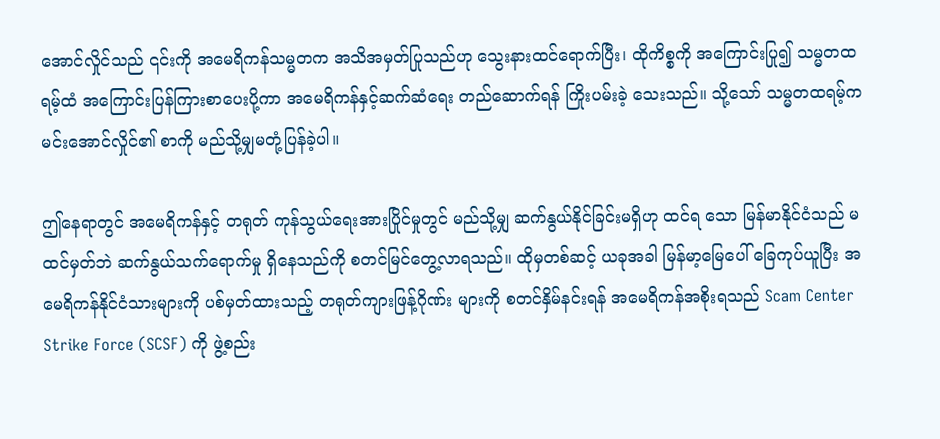အောင်လှိုင်သည် ၎င်းကို အမေရိကန်သမ္မတက အသိအမှတ်ပြုသည်ဟု သွေးနားထင်ရောက်ပြီး၊ ထိုကိစ္စကို အကြောင်းပြု၍ သမ္မတထရမ့်ထံ အကြောင်းပြန်ကြားစာပေးပို့ကာ အမေရိကန်နှင့်ဆက်ဆံရေး တည်ဆောက်ရန် ကြိုးပမ်းခဲ့ သေးသည်။ သို့သော် သမ္မတထရမ့်က မင်းအောင်လှိုင်၏ စာကို မည်သို့မျှမတုံ့ပြန်ခဲ့ပါ။

ဤနေရာတွင် အမေရိကန်နှင့် တရုတ် ကုန်သွယ်ရေးအားပြိုင်မှုတွင် မည်သို့မျှ ဆက်နွယ်နိုင်ခြင်းမရှိဟု ထင်ရ သော မြန်မာနိုင်ငံသည် မထင်မှတ်ဘဲ ဆက်နွယ်သက်ရောက်မှု ရှိနေသည်ကို စတင်မြင်တွေ့လာရသည်။ ထိုမှတစ်ဆင့် ယခုအခါ မြန်မာ့မြေပေါ် ခြေကုပ်ယူပြီး အမေရိကန်နိုင်ငံသားများကို ပစ်မှတ်ထားသည့် တရုတ်ကျားဖြန့်ဂိုဏ်း များကို စတင်နှိမ်နင်းရန် အမေရိကန်အစိုးရသည် Scam Center Strike Force (SCSF) ကို ဖွဲ့စည်း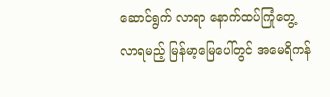ဆောင်ရွက် လာရာ နောက်ထပ်ကြုံတွေ့လာရမည့် မြန်မာ့မြေပေါ်တွင် အမေရိကန်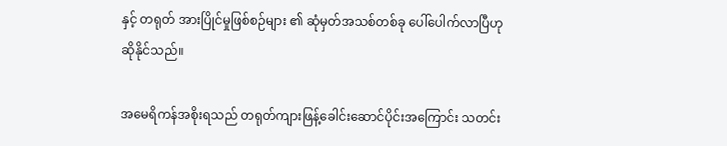နှင့် တရုတ် အားပြိုင်မှုဖြစ်စဉ်များ ၏ ဆုံမှတ်အသစ်တစ်ခု ပေါ်ပေါက်လာပြီဟု ဆိုနိုင်သည်။

အမေရိကန်အစိုးရသည် တရုတ်ကျားဖြန့်ခေါင်းဆောင်ပိုင်းအကြောင်း သတင်း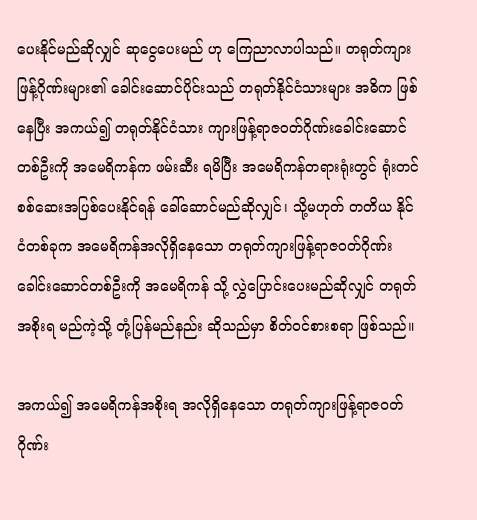ပေးနိုင်မည်ဆိုလျှင် ဆုငွေပေးမည် ဟု ကြေညာလာပါသည်။ တရုတ်ကျားဖြန့်ဂိုဏ်းများ၏ ခေါင်းဆောင်ပိုင်းသည် တရုတ်နိုင်ငံသားများ အဓိက ဖြစ်နေပြီး အကယ်၍ တရုတ်နိုင်ငံသား ကျားဖြန့်ရာဇဝတ်ဂိုဏ်းခေါင်းဆောင်တစ်ဦးကို အမေရိကန်က ဖမ်းဆီး ရမိပြီး အမေရိကန်တရားရုံးတွင် ရုံးတင်စစ်ဆေးအပြစ်ပေးနိုင်ရန် ခေါ်ဆောင်မည်ဆိုလျှင်၊ သို့မဟုတ် တတိယ နိုင်ငံတစ်ခုက အမေရိကန်အလိုရှိနေသော တရုတ်ကျားဖြန့်ရာဇဝတ်ဂိုဏ်းခေါင်းဆောင်တစ်ဦးကို အမေရိကန် သို့ လွှဲပြောင်းပေးမည်ဆိုလျှင် တရုတ်အစိုးရ မည်ကဲ့သို့ တုံ့ပြန်မည်နည်း ဆိုသည်မှာ စိတ်ဝင်စားစရာ ဖြစ်သည်။

အကယ်၍ အမေရိကန်အစိုးရ အလိုရှိနေသော တရုတ်ကျားဖြန့်ရာဇဝတ်ဂိုဏ်း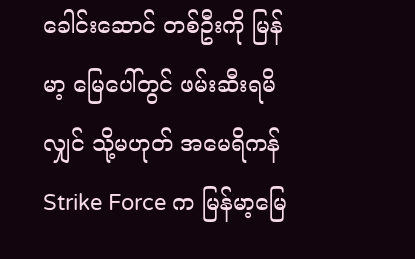ခေါင်းဆောင် တစ်ဦးကို မြန်မာ့ မြေပေါ်တွင် ဖမ်းဆီးရမိလျှင် သို့မဟုတ် အမေရိကန် Strike Force က မြန်မာ့မြေ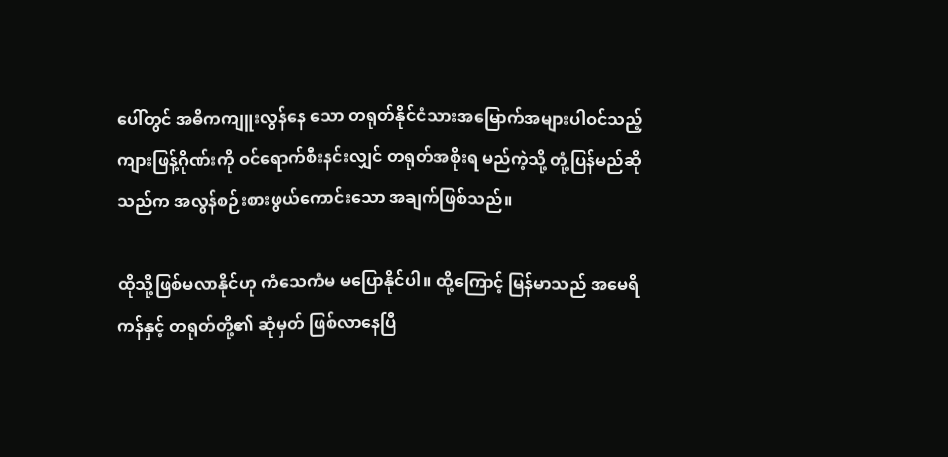ပေါ်တွင် အဓိကကျူးလွန်နေ သော တရုတ်နိုင်ငံသားအမြောက်အများပါဝင်သည့် ကျားဖြန့်ဂိုဏ်းကို ဝင်ရောက်စီးနင်းလျှင် တရုတ်အစိုးရ မည်ကဲ့သို့ တုံ့ပြန်မည်ဆိုသည်က အလွန်စဉ်းစားဖွယ်ကောင်းသော အချက်ဖြစ်သည်။

ထိုသို့ဖြစ်မလာနိုင်ဟု ကံသေကံမ မပြောနိုင်ပါ။ ထို့ကြောင့် မြန်မာသည် အမေရိကန်နှင့် တရုတ်တို့၏ ဆုံမှတ် ဖြစ်လာနေပြီ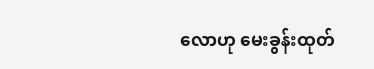လောဟု မေးခွန်းထုတ်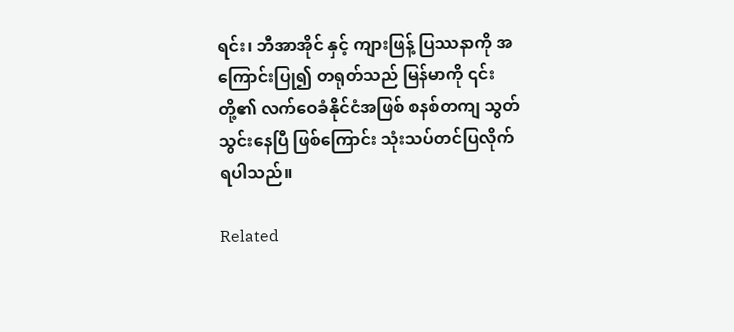ရင်း၊ ဘီအာအိုင် နှင့် ကျားဖြန့် ပြဿနာကို အကြောင်းပြု၍ တရုတ်သည် မြန်မာကို ၎င်းတို့၏ လက်ဝေခံနိုင်ငံအဖြစ် စနစ်တကျ သွတ်သွင်းနေပြီ ဖြစ်ကြောင်း သုံးသပ်တင်ပြလိုက်ရပါသည်။

Related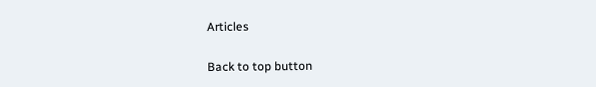Articles

Back to top button